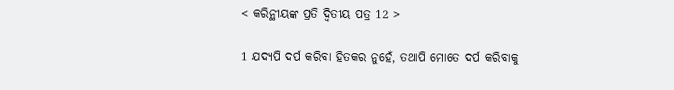< କରିନ୍ଥୀୟଙ୍କ ପ୍ରତି ଦ୍ୱିତୀୟ ପତ୍ର 12 >

1 ଯଦ୍ୟପି ଦର୍ପ କରିବା ହିତକର ନୁହେଁ, ତଥାପି ମୋତେ ଦର୍ପ କରିବାକୁ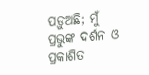ପଡ଼ୁଅଛି; ମୁଁ ପ୍ରଭୁଙ୍କ ଦର୍ଶନ ଓ ପ୍ରକାଶିତ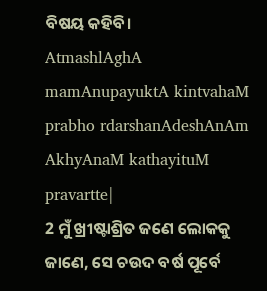ବିଷୟ କହିବି।
AtmashlAghA mamAnupayuktA kintvahaM prabho rdarshanAdeshAnAm AkhyAnaM kathayituM pravartte|
2 ମୁଁ ଖ୍ରୀଷ୍ଟାଶ୍ରିତ ଜଣେ ଲୋକକୁ ଜାଣେ, ସେ ଚଉଦ ବର୍ଷ ପୂର୍ବେ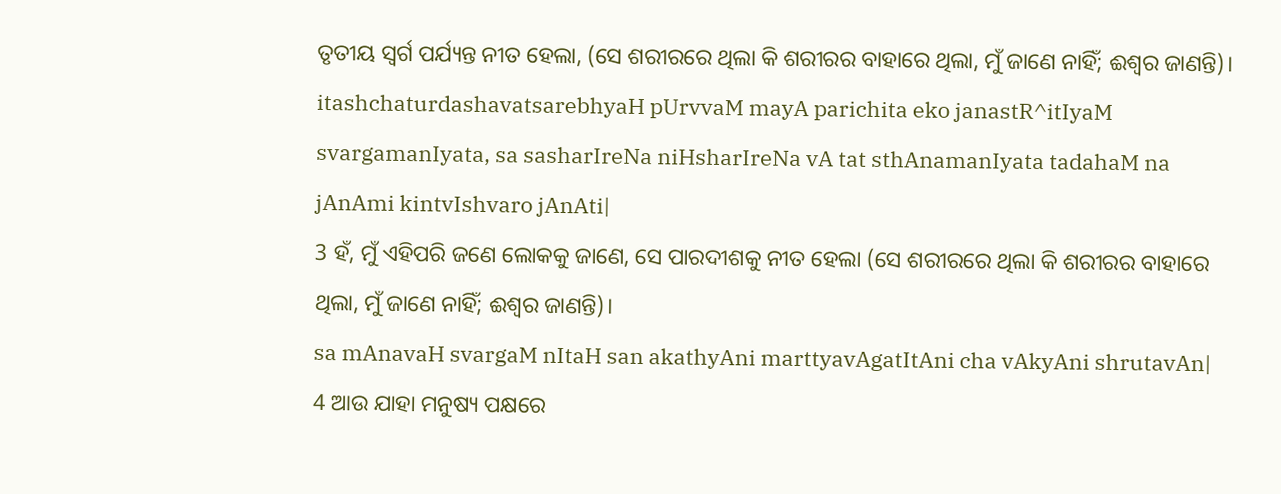ତୃତୀୟ ସ୍ୱର୍ଗ ପର୍ଯ୍ୟନ୍ତ ନୀତ ହେଲା, (ସେ ଶରୀରରେ ଥିଲା କି ଶରୀରର ବାହାରେ ଥିଲା, ମୁଁ ଜାଣେ ନାହିଁ; ଈଶ୍ବର ଜାଣନ୍ତି)।
itashchaturdashavatsarebhyaH pUrvvaM mayA parichita eko janastR^itIyaM svargamanIyata, sa sasharIreNa niHsharIreNa vA tat sthAnamanIyata tadahaM na jAnAmi kintvIshvaro jAnAti|
3 ହଁ, ମୁଁ ଏହିପରି ଜଣେ ଲୋକକୁ ଜାଣେ, ସେ ପାରଦୀଶକୁ ନୀତ ହେଲା (ସେ ଶରୀରରେ ଥିଲା କି ଶରୀରର ବାହାରେ ଥିଲା, ମୁଁ ଜାଣେ ନାହିଁ; ଈଶ୍ବର ଜାଣନ୍ତି)।
sa mAnavaH svargaM nItaH san akathyAni marttyavAgatItAni cha vAkyAni shrutavAn|
4 ଆଉ ଯାହା ମନୁଷ୍ୟ ପକ୍ଷରେ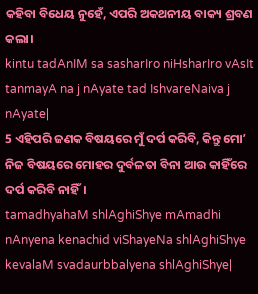କହିବା ବିଧେୟ ନୁହେଁ, ଏପରି ଅକଥନୀୟ ବାକ୍ୟ ଶ୍ରବଣ କଲା।
kintu tadAnIM sa sasharIro niHsharIro vAsIt tanmayA na j nAyate tad IshvareNaiva j nAyate|
5 ଏହିପରି ଜଣକ ବିଷୟରେ ମୁଁ ଦର୍ପ କରିବି, କିନ୍ତୁ ମୋʼ ନିଜ ବିଷୟରେ ମୋହର ଦୁର୍ବଳତା ବିନା ଆଉ କାହିଁରେ ଦର୍ପ କରିବି ନାହିଁ।
tamadhyahaM shlAghiShye mAmadhi nAnyena kenachid viShayeNa shlAghiShye kevalaM svadaurbbalyena shlAghiShye|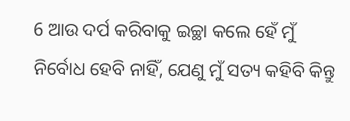6 ଆଉ ଦର୍ପ କରିବାକୁ ଇଚ୍ଛା କଲେ ହେଁ ମୁଁ ନିର୍ବୋଧ ହେବି ନାହିଁ, ଯେଣୁ ମୁଁ ସତ୍ୟ କହିବି କିନ୍ତୁ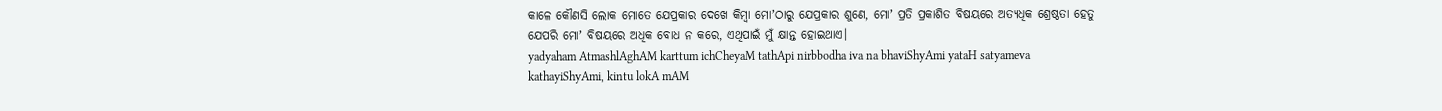କାଳେ କୌଣସି ଲୋକ ମୋତେ ଯେପ୍ରକାର ଦେଖେ କିମ୍ବା ମୋʼଠାରୁ ଯେପ୍ରକାର ଶୁଣେ, ମୋʼ ପ୍ରତି ପ୍ରକାଶିତ ବିଷୟରେ ଅତ୍ୟଧିକ ଶ୍ରେଷ୍ଠତା ହେତୁ ଯେପରି ମୋʼ ବିଷୟରେ ଅଧିକ ବୋଧ ନ କରେ, ଏଥିପାଇଁ ମୁଁ କ୍ଷାନ୍ତ ହୋଇଥାଏ।
yadyaham AtmashlAghAM karttum ichCheyaM tathApi nirbbodha iva na bhaviShyAmi yataH satyameva kathayiShyAmi, kintu lokA mAM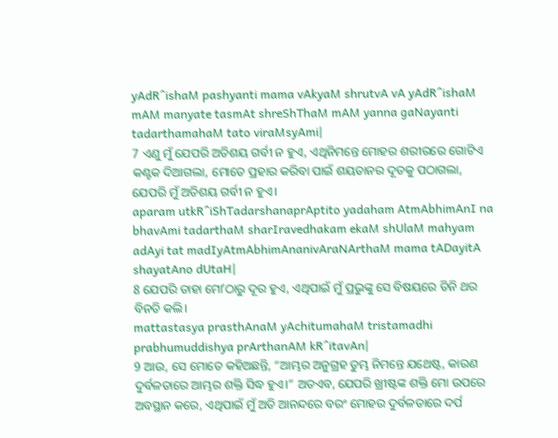yAdR^ishaM pashyanti mama vAkyaM shrutvA vA yAdR^ishaM mAM manyate tasmAt shreShThaM mAM yanna gaNayanti tadarthamahaM tato viraMsyAmi|
7 ଏଣୁ ମୁଁ ଯେପରି ଅତିଶୟ ଗର୍ବୀ ନ ହୁଏ, ଏଥିନିମନ୍ତେ ମୋହର ଶରୀରରେ ଗୋଟିଏ କଣ୍ଟକ ଦିଆଗଲା, ମୋତେ ପ୍ରହାର କରିବା ପାଇଁ ଶୟତାନର ଦୂତକୁ ପଠାଗଲା, ଯେପରି ମୁଁ ଅତିଶୟ ଗର୍ବୀ ନ ହୁଏ।
aparam utkR^iShTadarshanaprAptito yadaham AtmAbhimAnI na bhavAmi tadarthaM sharIravedhakam ekaM shUlaM mahyam adAyi tat madIyAtmAbhimAnanivAraNArthaM mama tADayitA shayatAno dUtaH|
8 ଯେପରି ତାହା ମୋʼଠାରୁ ଦୂର ହୁଏ, ଏଥିପାଇଁ ମୁଁ ପ୍ରଭୁଙ୍କୁ ସେ ବିଷୟରେ ତିନି ଥର ବିନତି କଲି।
mattastasya prasthAnaM yAchitumahaM tristamadhi prabhumuddishya prArthanAM kR^itavAn|
9 ଆଉ, ସେ ମୋତେ କହିଅଛନ୍ତି, “ଆମ୍ଭର ଅନୁଗ୍ରହ ତୁମ୍ଭ ନିମନ୍ତେ ଯଥେଷ୍ଟ, କାରଣ ଦୁର୍ବଳତାରେ ଆମ୍ଭର ଶକ୍ତି ସିଦ୍ଧ ହୁଏ।” ଅତଏବ, ଯେପରି ଖ୍ରୀଷ୍ଟଙ୍କ ଶକ୍ତି ମୋ ଉପରେ ଅବସ୍ଥାନ କରେ, ଏଥିପାଇଁ ମୁଁ ଅତି ଆନନ୍ଦରେ ବରଂ ମୋହର ଦୁର୍ବଳତାରେ ଦର୍ପ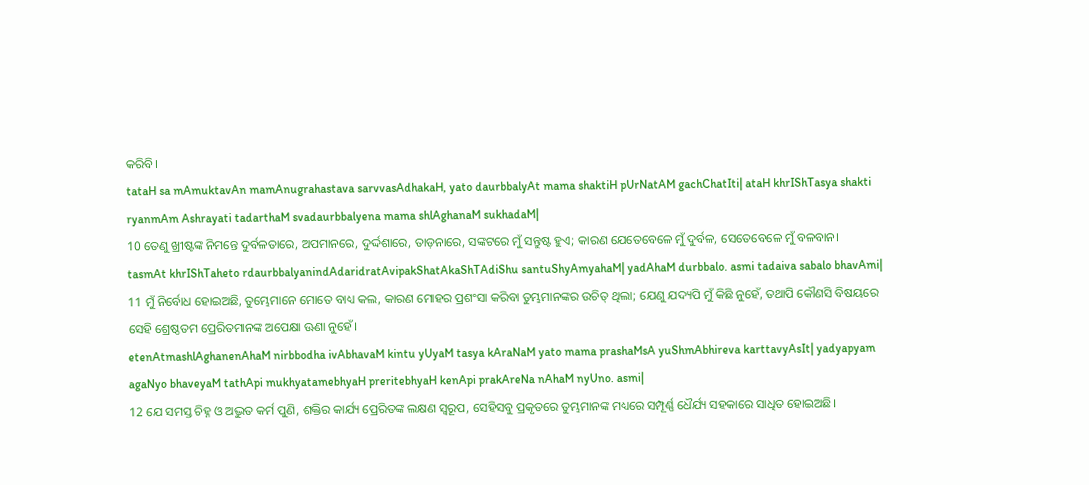କରିବି।
tataH sa mAmuktavAn mamAnugrahastava sarvvasAdhakaH, yato daurbbalyAt mama shaktiH pUrNatAM gachChatIti| ataH khrIShTasya shakti ryanmAm Ashrayati tadarthaM svadaurbbalyena mama shlAghanaM sukhadaM|
10 ତେଣୁ ଖ୍ରୀଷ୍ଟଙ୍କ ନିମନ୍ତେ ଦୁର୍ବଳତାରେ, ଅପମାନରେ, ଦୁର୍ଦ୍ଦଶାରେ, ତାଡ଼ନାରେ, ସଙ୍କଟରେ ମୁଁ ସନ୍ତୁଷ୍ଟ ହୁଏ; କାରଣ ଯେତେବେଳେ ମୁଁ ଦୁର୍ବଳ, ସେତେବେଳେ ମୁଁ ବଳବାନ।
tasmAt khrIShTaheto rdaurbbalyanindAdaridratAvipakShatAkaShTAdiShu santuShyAmyahaM| yadAhaM durbbalo. asmi tadaiva sabalo bhavAmi|
11 ମୁଁ ନିର୍ବୋଧ ହୋଇଅଛି, ତୁମ୍ଭେମାନେ ମୋତେ ବାଧ୍ୟ କଲ, କାରଣ ମୋହର ପ୍ରଶଂସା କରିବା ତୁମ୍ଭମାନଙ୍କର ଉଚିତ୍ ଥିଲା; ଯେଣୁ ଯଦ୍ୟପି ମୁଁ କିଛି ନୁହେଁ, ତଥାପି କୌଣସି ବିଷୟରେ ସେହି ଶ୍ରେଷ୍ଠତମ ପ୍ରେରିତମାନଙ୍କ ଅପେକ୍ଷା ଊଣା ନୁହେଁ।
etenAtmashlAghanenAhaM nirbbodha ivAbhavaM kintu yUyaM tasya kAraNaM yato mama prashaMsA yuShmAbhireva karttavyAsIt| yadyapyam agaNyo bhaveyaM tathApi mukhyatamebhyaH preritebhyaH kenApi prakAreNa nAhaM nyUno. asmi|
12 ଯେ ସମସ୍ତ ଚିହ୍ନ ଓ ଅଦ୍ଭୁତ କର୍ମ ପୁଣି, ଶକ୍ତିର କାର୍ଯ୍ୟ ପ୍ରେରିତଙ୍କ ଲକ୍ଷଣ ସ୍ୱରୂପ, ସେହିସବୁ ପ୍ରକୃତରେ ତୁମ୍ଭମାନଙ୍କ ମଧ୍ୟରେ ସମ୍ପୂର୍ଣ୍ଣ ଧୈର୍ଯ୍ୟ ସହକାରେ ସାଧିତ ହୋଇଅଛି।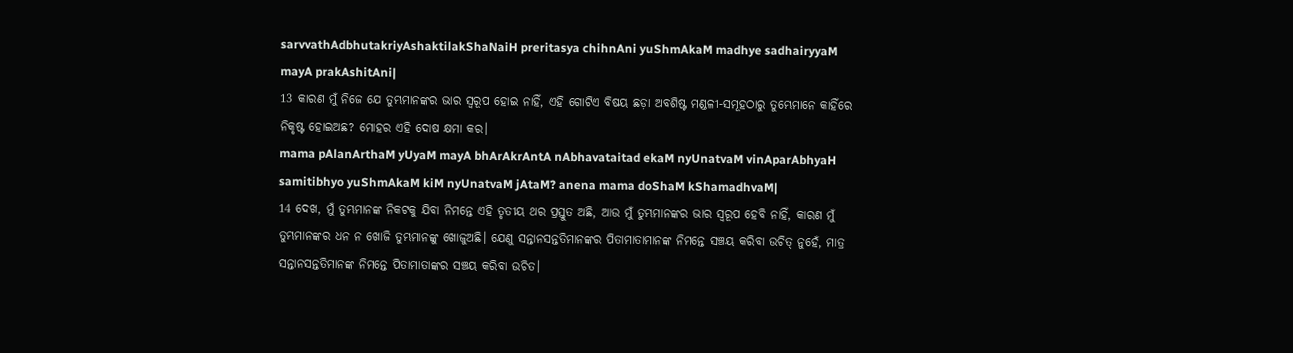sarvvathAdbhutakriyAshaktilakShaNaiH preritasya chihnAni yuShmAkaM madhye sadhairyyaM mayA prakAshitAni|
13 କାରଣ ମୁଁ ନିଜେ ଯେ ତୁମ୍ଭମାନଙ୍କର ଭାର ସ୍ୱରୂପ ହୋଇ ନାହିଁ, ଏହି ଗୋଟିଏ ବିଷୟ ଛଡ଼ା ଅବଶିଷ୍ଟ ମଣ୍ଡଳୀ-ସମୂହଠାରୁ ତୁମ୍ଭେମାନେ କାହିଁରେ ନିକୃଷ୍ଟ ହୋଇଅଛ? ମୋହର ଏହି ଦୋଷ କ୍ଷମା କର।
mama pAlanArthaM yUyaM mayA bhArAkrAntA nAbhavataitad ekaM nyUnatvaM vinAparAbhyaH samitibhyo yuShmAkaM kiM nyUnatvaM jAtaM? anena mama doShaM kShamadhvaM|
14 ଦେଖ, ମୁଁ ତୁମ୍ଭମାନଙ୍କ ନିକଟକୁ ଯିବା ନିମନ୍ତେ ଏହି ତୃତୀୟ ଥର ପ୍ରସ୍ତୁତ ଅଛି, ଆଉ ମୁଁ ତୁମ୍ଭମାନଙ୍କର ଭାର ସ୍ୱରୂପ ହେବି ନାହିଁ, କାରଣ ମୁଁ ତୁମ୍ଭମାନଙ୍କର ଧନ ନ ଖୋଜି ତୁମ୍ଭମାନଙ୍କୁ ଖୋଜୁଅଛି। ଯେଣୁ ସନ୍ତାନସନ୍ତତିମାନଙ୍କର ପିତାମାତାମାନଙ୍କ ନିମନ୍ତେ ସଞ୍ଚୟ କରିବା ଉଚିତ୍ ନୁହେଁ, ମାତ୍ର ସନ୍ତାନସନ୍ତତିମାନଙ୍କ ନିମନ୍ତେ ପିତାମାତାଙ୍କର ସଞ୍ଚୟ କରିବା ଉଚିତ।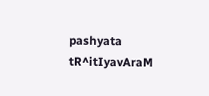pashyata tR^itIyavAraM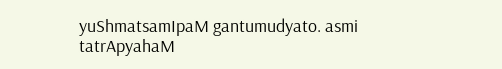yuShmatsamIpaM gantumudyato. asmi tatrApyahaM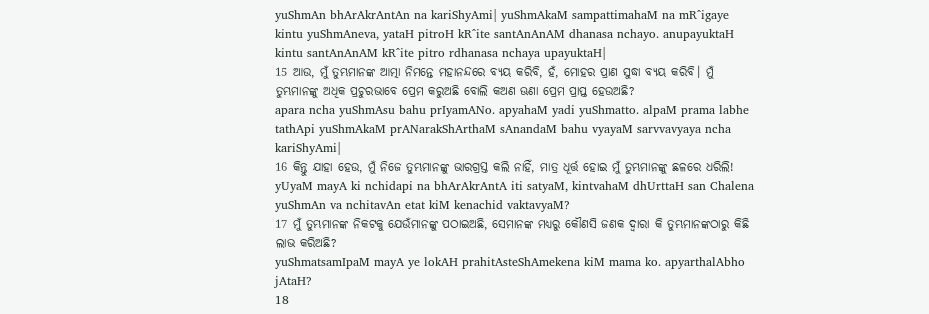yuShmAn bhArAkrAntAn na kariShyAmi| yuShmAkaM sampattimahaM na mR^igaye kintu yuShmAneva, yataH pitroH kR^ite santAnAnAM dhanasa nchayo. anupayuktaH kintu santAnAnAM kR^ite pitro rdhanasa nchaya upayuktaH|
15 ଆଉ, ମୁଁ ତୁମ୍ଭମାନଙ୍କ ଆତ୍ମା ନିମନ୍ତେ ମହାନନ୍ଦରେ ବ୍ୟୟ କରିବି, ହଁ, ମୋହର ପ୍ରାଣ ସୁଦ୍ଧା ବ୍ୟୟ କରିବି। ମୁଁ ତୁମ୍ଭମାନଙ୍କୁ ଅଧିକ ପ୍ରଚୁରଭାବେ ପ୍ରେମ କରୁଅଛି ବୋଲି କଅଣ ଊଣା ପ୍ରେମ ପ୍ରାପ୍ତ ହେଉଅଛି?
apara ncha yuShmAsu bahu prIyamANo. apyahaM yadi yuShmatto. alpaM prama labhe tathApi yuShmAkaM prANarakShArthaM sAnandaM bahu vyayaM sarvvavyaya ncha kariShyAmi|
16 କିନ୍ତୁ ଯାହା ହେଉ, ମୁଁ ନିଜେ ତୁମ୍ଭମାନଙ୍କୁ ଭାରଗ୍ରସ୍ତ କଲି ନାହିଁ, ମାତ୍ର ଧୂର୍ତ୍ତ ହୋଇ ମୁଁ ତୁମ୍ଭମାନଙ୍କୁ ଛଳରେ ଧରିଲି!
yUyaM mayA ki nchidapi na bhArAkrAntA iti satyaM, kintvahaM dhUrttaH san Chalena yuShmAn va nchitavAn etat kiM kenachid vaktavyaM?
17 ମୁଁ ତୁମ୍ଭମାନଙ୍କ ନିକଟକୁ ଯେଉଁମାନଙ୍କୁ ପଠାଇଅଛି, ସେମାନଙ୍କ ମଧ୍ୟରୁ କୌଣସି ଜଣକ ଦ୍ୱାରା କି ତୁମ୍ଭମାନଙ୍କଠାରୁ କିଛି ଲାଭ କରିଅଛି?
yuShmatsamIpaM mayA ye lokAH prahitAsteShAmekena kiM mama ko. apyarthalAbho jAtaH?
18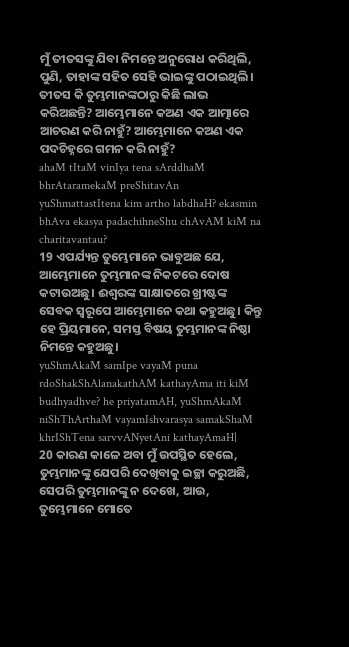ମୁଁ ତୀତସଙ୍କୁ ଯିବା ନିମନ୍ତେ ଅନୁରୋଧ କରିଥିଲି, ପୁଣି, ତାହାଙ୍କ ସହିତ ସେହି ଭାଇଙ୍କୁ ପଠାଇଥିଲି। ତୀତସ କି ତୁମ୍ଭମାନଙ୍କଠାରୁ କିଛି ଲାଭ କରିଅଛନ୍ତି? ଆମ୍ଭେମାନେ କଅଣ ଏକ ଆତ୍ମାରେ ଆଚରଣ କରି ନାହୁଁ? ଆମ୍ଭେମାନେ କଅଣ ଏକ ପଦଚିହ୍ନରେ ଗମନ କରି ନାହୁଁ?
ahaM tItaM vinIya tena sArddhaM bhrAtaramekaM preShitavAn yuShmattastItena kim artho labdhaH? ekasmin bhAva ekasya padachihneShu chAvAM kiM na charitavantau?
19 ଏପର୍ଯ୍ୟନ୍ତ ତୁମ୍ଭେମାନେ ଭାବୁଅଛ ଯେ, ଆମ୍ଭେମାନେ ତୁମ୍ଭମାନଙ୍କ ନିକଟରେ ଦୋଷ କଟାଉଅଛୁ। ଈଶ୍ବରଙ୍କ ସାକ୍ଷାତରେ ଖ୍ରୀଷ୍ଟଙ୍କ ସେବକ ସ୍ୱରୂପେ ଆମ୍ଭେମାନେ କଥା କହୁଅଛୁ। କିନ୍ତୁ ହେ ପ୍ରିୟମାନେ, ସମସ୍ତ ବିଷୟ ତୁମ୍ଭମାନଙ୍କ ନିଷ୍ଠା ନିମନ୍ତେ କହୁଅଛୁ।
yuShmAkaM samIpe vayaM puna rdoShakShAlanakathAM kathayAma iti kiM budhyadhve? he priyatamAH, yuShmAkaM niShThArthaM vayamIshvarasya samakShaM khrIShTena sarvvANyetAni kathayAmaH|
20 କାରଣ କାଳେ ଅବା ମୁଁ ଉପସ୍ଥିତ ହେଲେ, ତୁମ୍ଭମାନଙ୍କୁ ଯେପରି ଦେଖିବାକୁ ଇଚ୍ଛା କରୁଅଛି, ସେପରି ତୁମ୍ଭମାନଙ୍କୁ ନ ଦେଖେ, ଆଉ, ତୁମ୍ଭେମାନେ ମୋତେ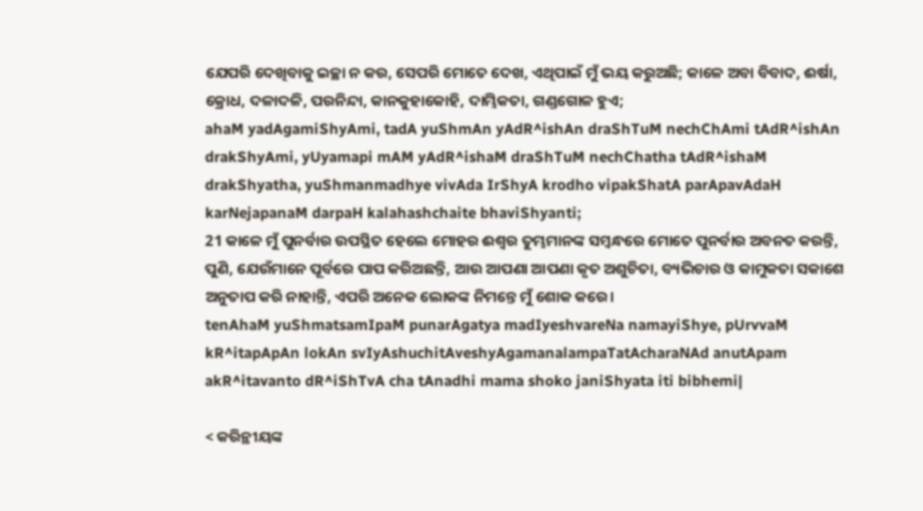ଯେପରି ଦେଖିବାକୁ ଇଚ୍ଛା ନ କର, ସେପରି ମୋତେ ଦେଖ, ଏଥିପାଇଁ ମୁଁ ଭୟ କରୁଅଛି; କାଳେ ଅବା ବିବାଦ, ଈର୍ଷା, କ୍ରୋଧ, ଦଳାଦଳି, ପରନିନ୍ଦା, କାନକୁହାକୋହି, ଦାମ୍ଭିକତା, ଗଣ୍ଡଗୋଳ ହୁଏ;
ahaM yadAgamiShyAmi, tadA yuShmAn yAdR^ishAn draShTuM nechChAmi tAdR^ishAn drakShyAmi, yUyamapi mAM yAdR^ishaM draShTuM nechChatha tAdR^ishaM drakShyatha, yuShmanmadhye vivAda IrShyA krodho vipakShatA parApavAdaH karNejapanaM darpaH kalahashchaite bhaviShyanti;
21 କାଳେ ମୁଁ ପୁନର୍ବାର ଉପସ୍ଥିତ ହେଲେ ମୋହର ଈଶ୍ବର ତୁମ୍ଭମାନଙ୍କ ସମ୍ବନ୍ଧରେ ମୋତେ ପୁନର୍ବାର ଅବନତ କରନ୍ତି, ପୁଣି, ଯେଉଁମାନେ ପୂର୍ବରେ ପାପ କରିଅଛନ୍ତି, ଆଉ ଆପଣା ଆପଣା କୃତ ଅଶୁଚିତା, ବ୍ୟଭିଚାର ଓ କାମୁକତା ସକାଶେ ଅନୁତାପ କରି ନାହାନ୍ତି, ଏପରି ଅନେକ ଲୋକଙ୍କ ନିମନ୍ତେ ମୁଁ ଶୋକ କରେ।
tenAhaM yuShmatsamIpaM punarAgatya madIyeshvareNa namayiShye, pUrvvaM kR^itapApAn lokAn svIyAshuchitAveshyAgamanalampaTatAcharaNAd anutApam akR^itavanto dR^iShTvA cha tAnadhi mama shoko janiShyata iti bibhemi|

< କରିନ୍ଥୀୟଙ୍କ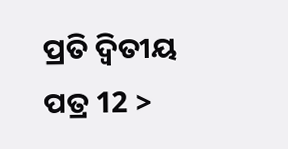ପ୍ରତି ଦ୍ୱିତୀୟ ପତ୍ର 12 >